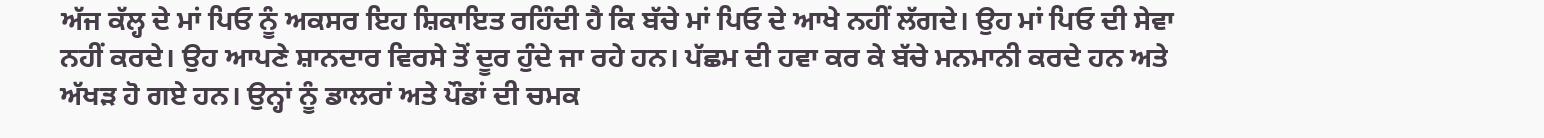ਅੱਜ ਕੱਲ੍ਹ ਦੇ ਮਾਂ ਪਿਓ ਨੂੰ ਅਕਸਰ ਇਹ ਸ਼ਿਕਾਇਤ ਰਹਿੰਦੀ ਹੈ ਕਿ ਬੱਚੇ ਮਾਂ ਪਿਓ ਦੇ ਆਖੇ ਨਹੀਂ ਲੱਗਦੇ। ਉਹ ਮਾਂ ਪਿਓ ਦੀ ਸੇਵਾ ਨਹੀਂ ਕਰਦੇ। ਉਹ ਆਪਣੇ ਸ਼ਾਨਦਾਰ ਵਿਰਸੇ ਤੋਂ ਦੂਰ ਹੁੰਦੇ ਜਾ ਰਹੇ ਹਨ। ਪੱਛਮ ਦੀ ਹਵਾ ਕਰ ਕੇ ਬੱਚੇ ਮਨਮਾਨੀ ਕਰਦੇ ਹਨ ਅਤੇ ਅੱਖੜ ਹੋ ਗਏ ਹਨ। ਉਨ੍ਹਾਂ ਨੂੰ ਡਾਲਰਾਂ ਅਤੇ ਪੌਡਾਂ ਦੀ ਚਮਕ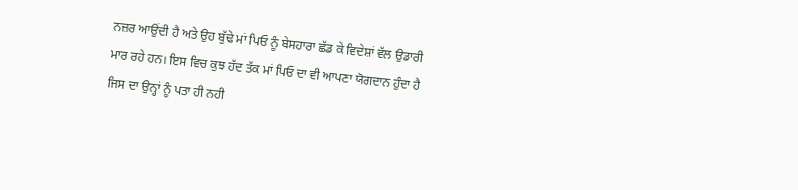ਨਜ਼ਰ ਆਉਂਦੀ ਹੈ ਅਤੇ ਉਹ ਬੁੱਢੇ ਮਾਂ ਪਿਓ ਨੂੰ ਬੇਸਹਾਰਾ ਛੱਡ ਕੇ ਵਿਦੇਸ਼ਾਂ ਵੱਲ ਉਡਾਰੀ ਮਾਰ ਰਹੇ ਹਨ। ਇਸ ਵਿਚ ਕੁਝ ਹੱਦ ਤੱਕ ਮਾਂ ਪਿਓ ਦਾ ਵੀ ਆਪਣਾ ਯੋਗਦਾਨ ਹੁੰਦਾ ਹੈ ਜਿਸ ਦਾ ਉਨ੍ਹਾਂ ਨੂੰ ਪਤਾ ਹੀ ਨਹੀ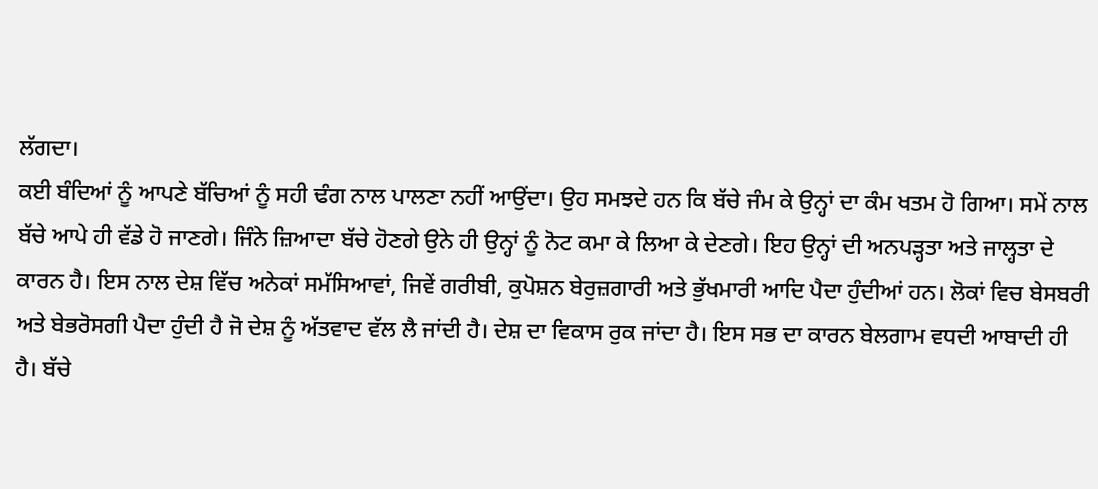ਲੱਗਦਾ।
ਕਈ ਬੰਦਿਆਂ ਨੂੰ ਆਪਣੇ ਬੱਚਿਆਂ ਨੂੰ ਸਹੀ ਢੰਗ ਨਾਲ ਪਾਲਣਾ ਨਹੀਂ ਆਉਂਦਾ। ਉਹ ਸਮਝਦੇ ਹਨ ਕਿ ਬੱਚੇ ਜੰਮ ਕੇ ਉਨ੍ਹਾਂ ਦਾ ਕੰਮ ਖਤਮ ਹੋ ਗਿਆ। ਸਮੇਂ ਨਾਲ ਬੱਚੇ ਆਪੇ ਹੀ ਵੱਡੇ ਹੋ ਜਾਣਗੇ। ਜਿੰਨੇ ਜ਼ਿਆਦਾ ਬੱਚੇ ਹੋਣਗੇ ਉਨੇ ਹੀ ਉਨ੍ਹਾਂ ਨੂੰ ਨੋਟ ਕਮਾ ਕੇ ਲਿਆ ਕੇ ਦੇਣਗੇ। ਇਹ ਉਨ੍ਹਾਂ ਦੀ ਅਨਪੜ੍ਹਤਾ ਅਤੇ ਜਾਲ੍ਹਤਾ ਦੇ ਕਾਰਨ ਹੈ। ਇਸ ਨਾਲ ਦੇਸ਼ ਵਿੱਚ ਅਨੇਕਾਂ ਸਮੱਸਿਆਵਾਂ, ਜਿਵੇਂ ਗਰੀਬੀ, ਕੁਪੋਸ਼ਨ ਬੇਰੁਜ਼ਗਾਰੀ ਅਤੇ ਭੁੱਖਮਾਰੀ ਆਦਿ ਪੈਦਾ ਹੁੰਦੀਆਂ ਹਨ। ਲੋਕਾਂ ਵਿਚ ਬੇਸਬਰੀ ਅਤੇ ਬੇਭਰੋਸਗੀ ਪੈਦਾ ਹੁੰਦੀ ਹੈ ਜੋ ਦੇਸ਼ ਨੂੰ ਅੱਤਵਾਦ ਵੱਲ ਲੈ ਜਾਂਦੀ ਹੈ। ਦੇਸ਼ ਦਾ ਵਿਕਾਸ ਰੁਕ ਜਾਂਦਾ ਹੈ। ਇਸ ਸਭ ਦਾ ਕਾਰਨ ਬੇਲਗਾਮ ਵਧਦੀ ਆਬਾਦੀ ਹੀ ਹੈ। ਬੱਚੇ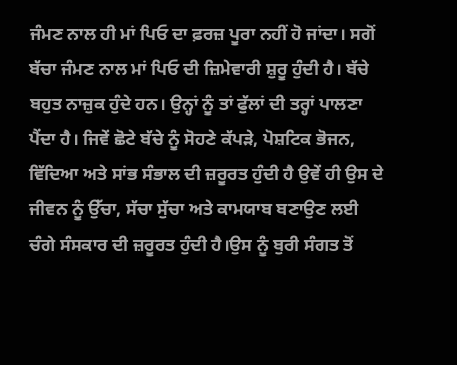ਜੰਮਣ ਨਾਲ ਹੀ ਮਾਂ ਪਿਓ ਦਾ ਫ਼ਰਜ਼ ਪੂਰਾ ਨਹੀਂ ਹੋ ਜਾਂਦਾ। ਸਗੋਂ ਬੱਚਾ ਜੰਮਣ ਨਾਲ ਮਾਂ ਪਿਓ ਦੀ ਜ਼ਿਮੇਵਾਰੀ ਸ਼ੁਰੂ ਹੁੰਦੀ ਹੈ। ਬੱਚੇ ਬਹੁਤ ਨਾਜ਼ੁਕ ਹੁੰਦੇ ਹਨ। ਉਨ੍ਹਾਂ ਨੂੰ ਤਾਂ ਫੁੱਲਾਂ ਦੀ ਤਰ੍ਹਾਂ ਪਾਲਣਾ ਪੈਂਦਾ ਹੈ। ਜਿਵੇਂ ਛੋਟੇ ਬੱਚੇ ਨੂੰ ਸੋਹਣੇ ਕੱਪੜੇ, ਪੋਸ਼ਟਿਕ ਭੋਜਨ, ਵਿੱਦਿਆ ਅਤੇ ਸਾਂਭ ਸੰਭਾਲ ਦੀ ਜ਼ਰੂਰਤ ਹੁੰਦੀ ਹੈ ਉਵੇਂ ਹੀ ਉਸ ਦੇ ਜੀਵਨ ਨੂੰ ਉੱਚਾ, ਸੱਚਾ ਸੁੱਚਾ ਅਤੇ ਕਾਮਯਾਬ ਬਣਾਉਣ ਲਈ ਚੰਗੇ ਸੰਸਕਾਰ ਦੀ ਜ਼ਰੂਰਤ ਹੁੰਦੀ ਹੈ।ਉਸ ਨੂੰ ਬੁਰੀ ਸੰਗਤ ਤੋਂ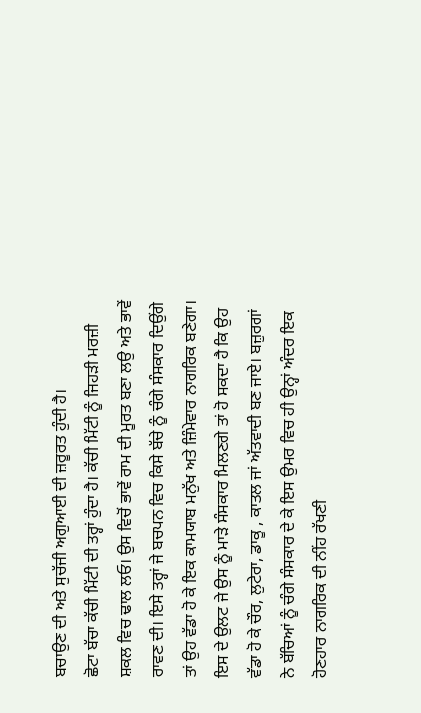ਬਚਾਉਣ ਦੀ ਅਤੇ ਸੁਚੱਜੀ ਅਗੁਆਈ ਦੀ ਜ਼ਰੂਰਤ ਹੁੰਦੀ ਹੈ।
ਛੋਟਾ ਬੱਚਾ ਕੱਚੀ ਮਿੱਟੀ ਦੀ ਤਰ੍ਹਾਂ ਹੁੰਦਾ ਹੈ। ਕੱਚੀ ਮਿੱਟੀ ਨੂੰ ਜਿਹੜੀ ਮਰਜ਼ੀ ਸ਼ਕਲ ਵਿਚ ਢਾਲ ਲਓ। ਉਸ ਵਿਚੋਂ ਭਾਵੇਂ ਰਾਮ ਦੀ ਮੂਰਤ ਬਣਾ ਲਉ ਅਤੇ ਭਾਵੇਂ ਰਾਵਣ ਦੀ। ਇਸੇ ਤਰ੍ਹਾਂ ਜੇ ਬਚਪਨ ਵਿਚ ਕਿਸੇ ਬੱਚੇ ਨੂੰ ਚੰਗੇ ਸੰਸਕਾਰ ਦਿਉਂਗੇ ਤਾਂ ਉਹ ਵੱਡਾ ਹੋ ਕੇ ਇਕ ਕਾਮਯਾਬ ਮਨੁੱਖ ਅਤੇ ਜ਼ਿੰਮੇਵਾਰ ਨਾਗਰਿਕ ਬਣੇਗਾ। ਇਸ ਦੇ ਉਲਟ ਜੇ ਉਸ ਨੂੰ ਮਾੜੇ ਸੰਸਕਾਰ ਮਿਲਣਗੇ ਤਾਂ ਹੋ ਸਕਦਾ ਹੈ ਕਿ ਉਹ ਵੱਡਾ ਹੋ ਕੇ ਚੌਰ, ਲੁਟੇਰਾ, ਡਾਕੂ , ਕਾਤਲ ਜਾਂ ਅੱਤਵਾਦੀ ਬਣ ਜਾਏ। ਬਜ਼ੁਰਗਾਂ ਨੇ ਬੱਚਿਆਂ ਨੂੰ ਚੰਗੇ ਸੰਸਕਾਰ ਦੇ ਕੇ ਇਸ ਉਮਰ ਵਿਚ ਹੀ ਉਨ੍ਹਾਂ ਅੰਦਰ ਇਕ ਹੋਣਹਾਰ ਨਾਗਰਿਕ ਦੀ ਨੀਂਹ ਰੱਖਣੀ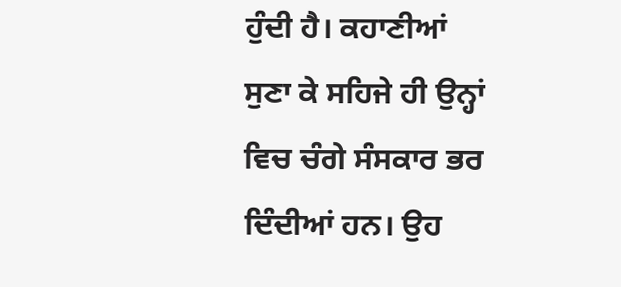ਹੁੰਦੀ ਹੈ। ਕਹਾਣੀਆਂ ਸੁਣਾ ਕੇ ਸਹਿਜੇ ਹੀ ਉਨ੍ਹਾਂ ਵਿਚ ਚੰਗੇ ਸੰਸਕਾਰ ਭਰ ਦਿੰਦੀਆਂ ਹਨ। ਉਹ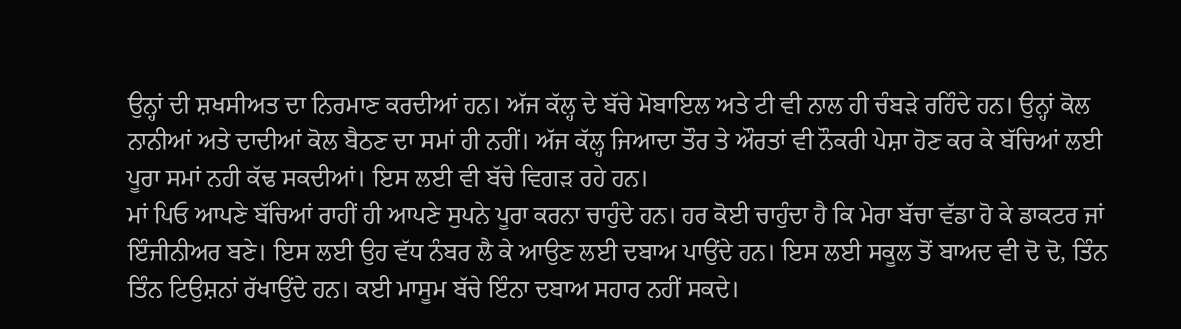ਉਨ੍ਹਾਂ ਦੀ ਸ਼ਖਸੀਅਤ ਦਾ ਨਿਰਮਾਣ ਕਰਦੀਆਂ ਹਨ। ਅੱਜ ਕੱਲ੍ਹ ਦੇ ਬੱਚੇ ਮੋਬਾਇਲ ਅਤੇ ਟੀ ਵੀ ਨਾਲ ਹੀ ਚੰਬੜੇ ਰਹਿੰਦੇ ਹਨ। ਉਨ੍ਹਾਂ ਕੋਲ ਨਾਨੀਆਂ ਅਤੇ ਦਾਦੀਆਂ ਕੋਲ ਬੈਠਣ ਦਾ ਸਮਾਂ ਹੀ ਨਹੀਂ। ਅੱਜ ਕੱਲ੍ਹ ਜਿਆਦਾ ਤੌਰ ਤੇ ਔਰਤਾਂ ਵੀ ਨੌਕਰੀ ਪੇਸ਼ਾ ਹੋਣ ਕਰ ਕੇ ਬੱਚਿਆਂ ਲਈ ਪੂਰਾ ਸਮਾਂ ਨਹੀ ਕੱਢ ਸਕਦੀਆਂ। ਇਸ ਲਈ ਵੀ ਬੱਚੇ ਵਿਗੜ ਰਹੇ ਹਨ।
ਮਾਂ ਪਿਓ ਆਪਣੇ ਬੱਚਿਆਂ ਰਾਹੀਂ ਹੀ ਆਪਣੇ ਸੁਪਨੇ ਪੂਰਾ ਕਰਨਾ ਚਾਹੁੰਦੇ ਹਨ। ਹਰ ਕੋਈ ਚਾਹੁੰਦਾ ਹੈ ਕਿ ਮੇਰਾ ਬੱਚਾ ਵੱਡਾ ਹੋ ਕੇ ਡਾਕਟਰ ਜਾਂ ਇੰਜੀਨੀਅਰ ਬਣੇ। ਇਸ ਲਈ ਉਹ ਵੱਧ ਨੰਬਰ ਲੈ ਕੇ ਆਉਣ ਲਈ ਦਬਾਅ ਪਾਉਂਦੇ ਹਨ। ਇਸ ਲਈ ਸਕੂਲ ਤੋਂ ਬਾਅਦ ਵੀ ਦੋ ਦੋ, ਤਿੰਨ ਤਿੰਨ ਟਿਉਸ਼ਨਾਂ ਰੱਖਾਉਂਦੇ ਹਨ। ਕਈ ਮਾਸੂਮ ਬੱਚੇ ਇੰਨਾ ਦਬਾਅ ਸਹਾਰ ਨਹੀਂ ਸਕਦੇ।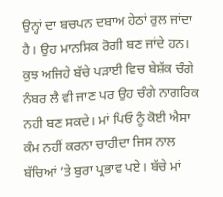ਉਨ੍ਹਾਂ ਦਾ ਬਚਪਨ ਦਬਾਅ ਹੇਠਾਂ ਰੁਲ ਜਾਂਦਾ ਹੈ। ਉਹ ਮਾਨਸਿਕ ਰੋਗੀ ਬਣ ਜਾਂਦੇ ਹਨ। ਕੁਝ ਅਜਿਹੇ ਬੱਚੇ ਪੜਾਈ ਵਿਚ ਬੇਸ਼ੱਕ ਚੰਗੇ ਨੰਬਰ ਲੈ ਵੀ ਜਾਣ ਪਰ ਉਹ ਚੰਗੇ ਨਾਗਰਿਕ ਨਹੀ ਬਣ ਸਕਦੇ। ਮਾਂ ਪਿਓ ਨੂੰ ਕੋਈ ਐਸਾ ਕੰਮ ਨਹੀਂ ਕਰਨਾ ਚਾਹੀਦਾ ਜਿਸ ਨਾਲ ਬੱਚਿਆਂ ’ਤੇ ਬੁਰਾ ਪ੍ਰਭਾਵ ਪਏ। ਬੱਚੇ ਮਾਂ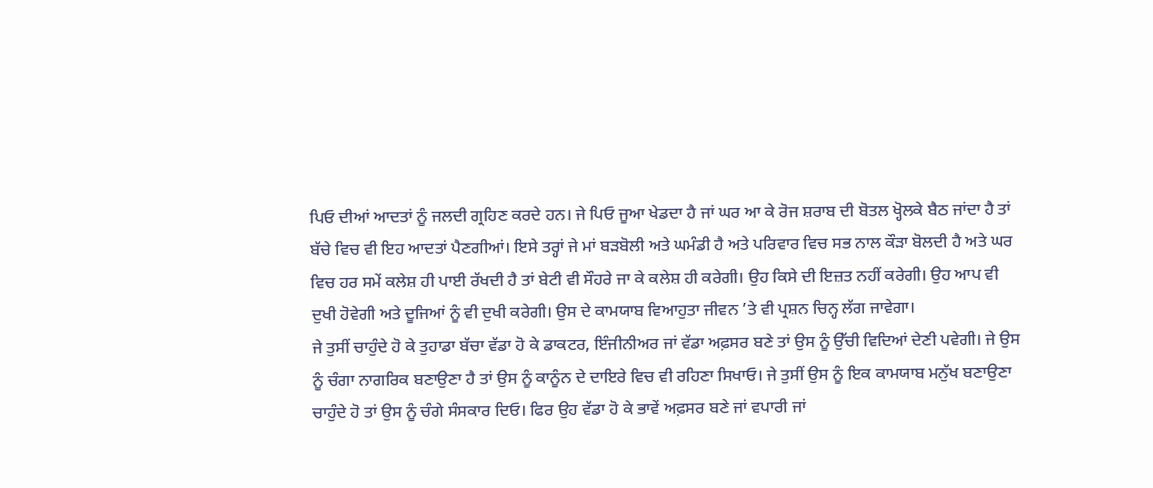ਪਿਓ ਦੀਆਂ ਆਦਤਾਂ ਨੂੰ ਜਲਦੀ ਗ੍ਰਹਿਣ ਕਰਦੇ ਹਨ। ਜੇ ਪਿਓ ਜੂਆ ਖੇਡਦਾ ਹੈ ਜਾਂ ਘਰ ਆ ਕੇ ਰੋਜ ਸ਼ਰਾਬ ਦੀ ਬੋਤਲ ਖ੍ਹੋਲਕੇ ਬੈਠ ਜਾਂਦਾ ਹੈ ਤਾਂ ਬੱਚੇ ਵਿਚ ਵੀ ਇਹ ਆਦਤਾਂ ਪੈਣਗੀਆਂ। ਇਸੇ ਤਰ੍ਹਾਂ ਜੇ ਮਾਂ ਬੜਬੋਲੀ ਅਤੇ ਘਮੰਡੀ ਹੈ ਅਤੇ ਪਰਿਵਾਰ ਵਿਚ ਸਭ ਨਾਲ ਕੌੜਾ ਬੋਲਦੀ ਹੈ ਅਤੇ ਘਰ ਵਿਚ ਹਰ ਸਮੇਂ ਕਲੇਸ਼ ਹੀ ਪਾਈ ਰੱਖਦੀ ਹੈ ਤਾਂ ਬੇਟੀ ਵੀ ਸੌਹਰੇ ਜਾ ਕੇ ਕਲੇਸ਼ ਹੀ ਕਰੇਗੀ। ਉਹ ਕਿਸੇ ਦੀ ਇਜ਼ਤ ਨਹੀਂ ਕਰੇਗੀ। ਉਹ ਆਪ ਵੀ ਦੁਖੀ ਹੋਵੇਗੀ ਅਤੇ ਦੂਜਿਆਂ ਨੂੰ ਵੀ ਦੁਖੀ ਕਰੇਗੀ। ਉਸ ਦੇ ਕਾਮਯਾਬ ਵਿਆਹੁਤਾ ਜੀਵਨ ’ਤੇ ਵੀ ਪ੍ਰਸ਼ਨ ਚਿਨ੍ਹ ਲੱਗ ਜਾਵੇਗਾ।
ਜੇ ਤੁਸੀਂ ਚਾਹੁੰਦੇ ਹੋ ਕੇ ਤੁਹਾਡਾ ਬੱਚਾ ਵੱਡਾ ਹੋ ਕੇ ਡਾਕਟਰ, ਇੰਜੀਨੀਅਰ ਜਾਂ ਵੱਡਾ ਅਫ਼ਸਰ ਬਣੇ ਤਾਂ ਉਸ ਨੂੰ ਉੱਚੀ ਵਿਦਿਆਂ ਦੇਣੀ ਪਵੇਗੀ। ਜੇ ਉਸ ਨੂੰ ਚੰਗਾ ਨਾਗਰਿਕ ਬਣਾਉਣਾ ਹੈ ਤਾਂ ਉਸ ਨੂੰ ਕਾਨੂੰਨ ਦੇ ਦਾਇਰੇ ਵਿਚ ਵੀ ਰਹਿਣਾ ਸਿਖਾਓ। ਜੇ ਤੁਸੀਂ ਉਸ ਨੂੰ ਇਕ ਕਾਮਯਾਬ ਮਨੁੱਖ ਬਣਾਉਣਾ ਚਾਹੁੰਦੇ ਹੋ ਤਾਂ ਉਸ ਨੂੰ ਚੰਗੇ ਸੰਸਕਾਰ ਦਿਓ। ਫਿਰ ਉਹ ਵੱਡਾ ਹੋ ਕੇ ਭਾਵੇਂ ਅਫ਼ਸਰ ਬਣੇ ਜਾਂ ਵਪਾਰੀ ਜਾਂ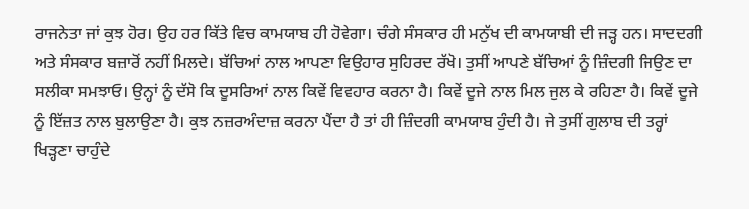ਰਾਜਨੇਤਾ ਜਾਂ ਕੁਝ ਹੋਰ। ਉਹ ਹਰ ਕਿੱਤੇ ਵਿਚ ਕਾਮਯਾਬ ਹੀ ਹੋਵੇਗਾ। ਚੰਗੇ ਸੰਸਕਾਰ ਹੀ ਮਨੁੱਖ ਦੀ ਕਾਮਯਾਬੀ ਦੀ ਜੜ੍ਹ ਹਨ। ਸਾਦਦਗੀ ਅਤੇ ਸੰਸਕਾਰ ਬਜ਼ਾਰੋਂ ਨਹੀਂ ਮਿਲਦੇ। ਬੱਚਿਆਂ ਨਾਲ ਆਪਣਾ ਵਿਉਹਾਰ ਸੁਹਿਰਦ ਰੱਖੋ। ਤੁਸੀਂ ਆਪਣੇ ਬੱਚਿਆਂ ਨੂੰ ਜ਼ਿੰਦਗੀ ਜਿਉਣ ਦਾ ਸਲੀਕਾ ਸਮਝਾਓ। ਉਨ੍ਹਾਂ ਨੂੰ ਦੱਸੋ ਕਿ ਦੂਸਰਿਆਂ ਨਾਲ ਕਿਵੇਂ ਵਿਵਹਾਰ ਕਰਨਾ ਹੈ। ਕਿਵੇਂ ਦੂਜੇ ਨਾਲ ਮਿਲ ਜੁਲ ਕੇ ਰਹਿਣਾ ਹੈ। ਕਿਵੇਂ ਦੂਜੇ ਨੂੰ ਇੱਜ਼ਤ ਨਾਲ ਬੁਲਾਉਣਾ ਹੈ। ਕੁਝ ਨਜ਼ਰਅੰਦਾਜ਼ ਕਰਨਾ ਪੈਂਦਾ ਹੈ ਤਾਂ ਹੀ ਜ਼ਿੰਦਗੀ ਕਾਮਯਾਬ ਹੁੰਦੀ ਹੈ। ਜੇ ਤੁਸੀਂ ਗੁਲਾਬ ਦੀ ਤਰ੍ਹਾਂ ਖਿੜ੍ਹਣਾ ਚਾਹੁੰਦੇ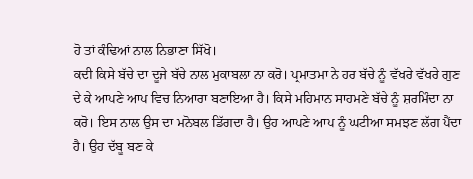ਹੋ ਤਾਂ ਕੰਢਿਆਂ ਨਾਲ ਨਿਭਾਣਾ ਸਿੱਖੋ।
ਕਦੀ ਕਿਸੇ ਬੱਚੇ ਦਾ ਦੂਜੇ ਬੱਚੇ ਨਾਲ ਮੁਕਾਬਲਾ ਨਾ ਕਰੋ। ਪ੍ਰਮਾਤਮਾ ਨੇ ਹਰ ਬੱਚੇ ਨੂੰ ਵੱਖਰੇ ਵੱਖਰੇ ਗੁਣ ਦੇ ਕੇ ਆਪਣੇ ਆਪ ਵਿਚ ਨਿਆਰਾ ਬਣਾਇਆ ਹੈ। ਕਿਸੇ ਮਹਿਮਾਨ ਸਾਹਮਣੇ ਬੱਚੇ ਨੂੰ ਸ਼ਰਮਿੰਦਾ ਨਾ ਕਰੋ। ਇਸ ਨਾਲ ਉਸ ਦਾ ਮਨੋਬਲ ਡਿੱਗਦਾ ਹੈ। ਉਹ ਆਪਣੇ ਆਪ ਨੂੰ ਘਟੀਆ ਸਮਝਣ ਲੱਗ ਪੈਂਦਾ ਹੈ। ਉਹ ਦੱਬੂ ਬਣ ਕੇ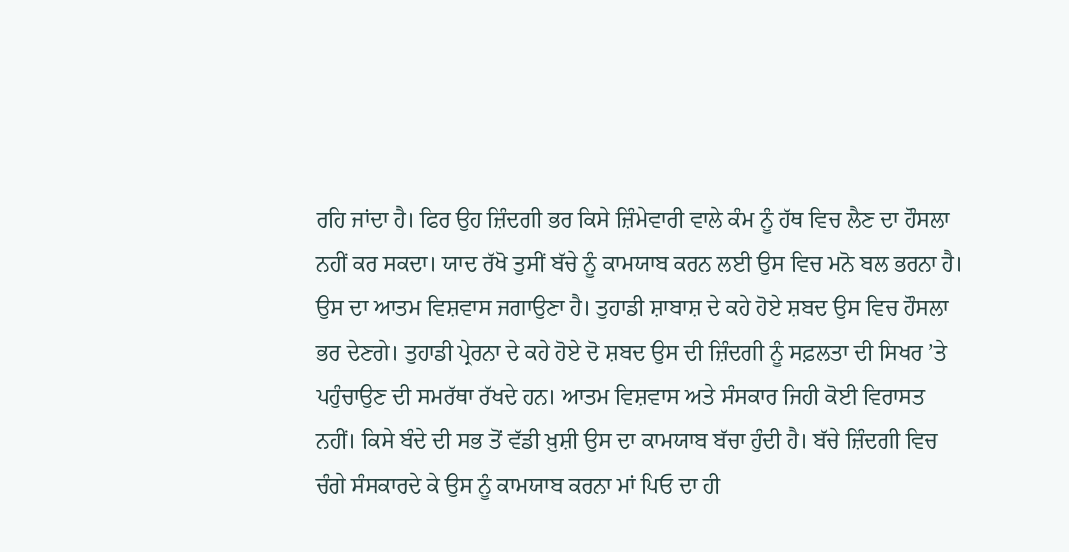ਰਹਿ ਜਾਂਦਾ ਹੈ। ਫਿਰ ਉਹ ਜ਼ਿੰਦਗੀ ਭਰ ਕਿਸੇ ਜ਼ਿੰਮੇਵਾਰੀ ਵਾਲੇ ਕੰਮ ਨੂੰ ਹੱਥ ਵਿਚ ਲੈਣ ਦਾ ਹੌਸਲਾ ਨਹੀਂ ਕਰ ਸਕਦਾ। ਯਾਦ ਰੱਖੋ ਤੁਸੀਂ ਬੱਚੇ ਨੂੰ ਕਾਮਯਾਬ ਕਰਨ ਲਈ ਉਸ ਵਿਚ ਮਨੋ ਬਲ ਭਰਨਾ ਹੈ। ਉਸ ਦਾ ਆਤਮ ਵਿਸ਼ਵਾਸ ਜਗਾਉਣਾ ਹੈ। ਤੁਹਾਡੀ ਸ਼ਾਬਾਸ਼ ਦੇ ਕਹੇ ਹੋਏ ਸ਼ਬਦ ਉਸ ਵਿਚ ਹੌਸਲਾ ਭਰ ਦੇਣਗੇ। ਤੁਹਾਡੀ ਪ੍ਰੇਰਨਾ ਦੇ ਕਹੇ ਹੋਏ ਦੋ ਸ਼ਬਦ ਉਸ ਦੀ ਜ਼ਿੰਦਗੀ ਨੂੰ ਸਫ਼ਲਤਾ ਦੀ ਸਿਖਰ ’ਤੇ ਪਹੁੰਚਾਉਣ ਦੀ ਸਮਰੱਥਾ ਰੱਖਦੇ ਹਨ। ਆਤਮ ਵਿਸ਼ਵਾਸ ਅਤੇ ਸੰਸਕਾਰ ਜਿਹੀ ਕੋਈ ਵਿਰਾਸਤ ਨਹੀਂ। ਕਿਸੇ ਬੰਦੇ ਦੀ ਸਭ ਤੋਂ ਵੱਡੀ ਖ਼ੁਸ਼ੀ ਉਸ ਦਾ ਕਾਮਯਾਬ ਬੱਚਾ ਹੁੰਦੀ ਹੈ। ਬੱਚੇ ਜ਼ਿੰਦਗੀ ਵਿਚ ਚੰਗੇ ਸੰਸਕਾਰਦੇ ਕੇ ਉਸ ਨੂੰ ਕਾਮਯਾਬ ਕਰਨਾ ਮਾਂ ਪਿਓ ਦਾ ਹੀ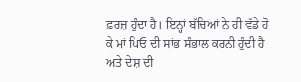ਫ਼ਰਜ਼ ਹੁੰਦਾ ਹੈ। ਇਨ੍ਹਾਂ ਬੱਚਿਆਂ ਨੇ ਹੀ ਵੱਡੇ ਹੋ ਕੇ ਮਾਂ ਪਿਓ ਦੀ ਸਾਂਭ ਸੰਭਾਲ ਕਰਨੀ ਹੁੰਦੀ ਹੈ ਅਤੇ ਦੇਸ਼ ਦੀ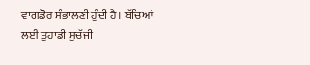ਵਾਗਡੋਰ ਸੰਭਾਲਣੀ ਹੁੰਦੀ ਹੈ। ਬੱਚਿਆਂ ਲਈ ਤੁਹਾਡੀ ਸੁਚੱਜੀ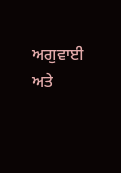ਅਗੁਵਾਈ ਅਤੇ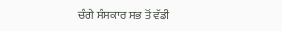ਚੰਗੇ ਸੰਸਕਾਰ ਸਭ ਤੋਂ ਵੱਡੀ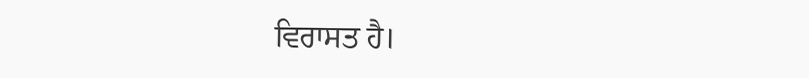ਵਿਰਾਸਤ ਹੈ।